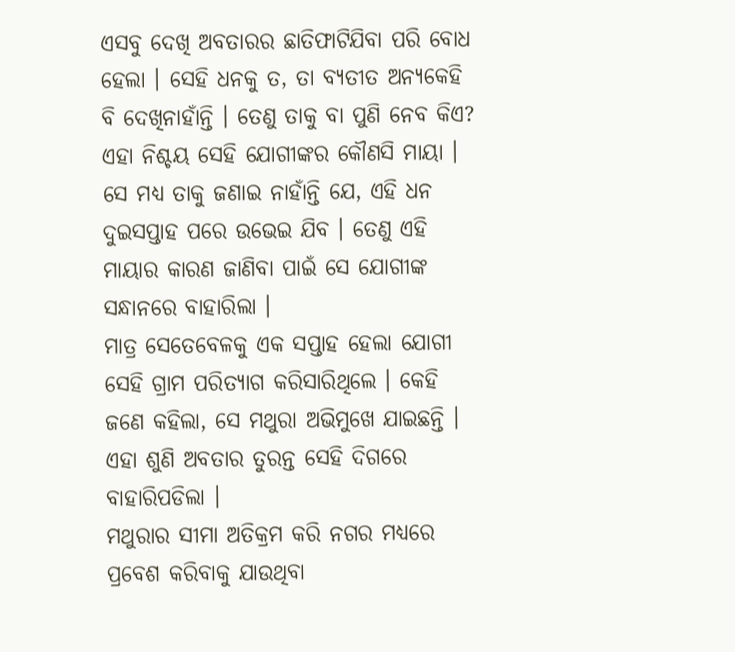ଏସବୁ ଦେଖି ଅବତାରର ଛାତିଫାଟିଯିବା ପରି ବୋଧ ହେଲା । ସେହି ଧନକୁ ତ, ତା ବ୍ୟତୀତ ଅନ୍ୟକେହି ବି ଦେଖିନାହାଁନ୍ତି । ତେଣୁ ତାକୁ ବା ପୁଣି ନେବ କିଏ? ଏହା ନିଶ୍ଚୟ ସେହି ଯୋଗୀଙ୍କର କୌଣସି ମାୟା । ସେ ମଧ୍ୟ ତାକୁ ଜଣାଇ ନାହାଁନ୍ତି ଯେ, ଏହି ଧନ ଦୁଇସପ୍ତାହ ପରେ ଉଭେଇ ଯିବ । ତେଣୁ ଏହି ମାୟାର କାରଣ ଜାଣିବା ପାଇଁ ସେ ଯୋଗୀଙ୍କ ସନ୍ଧାନରେ ବାହାରିଲା ।
ମାତ୍ର ସେତେବେଳକୁ ଏକ ସପ୍ତାହ ହେଲା ଯୋଗୀ ସେହି ଗ୍ରାମ ପରିତ୍ୟାଗ କରିସାରିଥିଲେ । କେହି ଜଣେ କହିଲା, ସେ ମଥୁରା ଅଭିମୁଖେ ଯାଇଛନ୍ତି । ଏହା ଶୁଣି ଅବତାର ତୁରନ୍ତ ସେହି ଦିଗରେ ବାହାରିପଡିଲା ।
ମଥୁରାର ସୀମା ଅତିକ୍ରମ କରି ନଗର ମଧ୍ୟରେ ପ୍ରବେଶ କରିବାକୁ ଯାଉଥିବା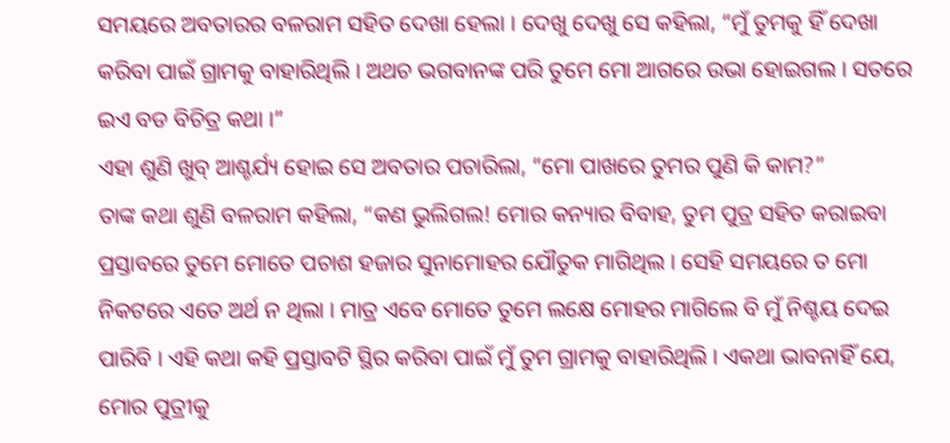ସମୟରେ ଅବତାରର ବଳରାମ ସହିତ ଦେଖା ହେଲା । ଦେଖୁ ଦେଖୁ ସେ କହିଲା, “ମୁଁ ତୁମକୁ ହିଁ ଦେଖା କରିବା ପାଇଁ ଗ୍ରାମକୁ ବାହାରିଥିଲି । ଅଥଚ ଭଗବାନଙ୍କ ପରି ତୁମେ ମୋ ଆଗରେ ଉଭା ହୋଇଗଲ । ସତରେ ଇଏ ବଡ ବିଚିତ୍ର କଥା ।”
ଏହା ଶୁଣି ଖୁବ୍ ଆଶ୍ଚର୍ଯ୍ୟ ହୋଇ ସେ ଅବତାର ପଚାରିଲା, “ମୋ ପାଖରେ ତୁମର ପୁଣି କି କାମ?”
ତାଙ୍କ କଥା ଶୁଣି ବଳରାମ କହିଲା, “କଣ ଭୁଲିଗଲ! ମୋର କନ୍ୟାର ବିବାହ, ତୁମ ପୁତ୍ର ସହିତ କରାଇବା ପ୍ରସ୍ତାବରେ ତୁମେ ମୋତେ ପଚାଶ ହଜାର ସୁନାମୋହର ଯୌତୁକ ମାଗିଥିଲ । ସେହି ସମୟରେ ତ ମୋ ନିକଟରେ ଏତେ ଅର୍ଥ ନ ଥିଲା । ମାତ୍ର ଏବେ ମୋତେ ତୁମେ ଲକ୍ଷେ ମୋହର ମାଗିଲେ ବି ମୁଁ ନିଶ୍ଚୟ ଦେଇ ପାରିବି । ଏହି କଥା କହି ପ୍ରସ୍ତାବଟି ସ୍ଥିର କରିବା ପାଇଁ ମୁଁ ତୁମ ଗ୍ରାମକୁ ବାହାରିଥିଲି । ଏକଥା ଭାବନାହିଁ ଯେ, ମୋର ପୁତ୍ରୀକୁ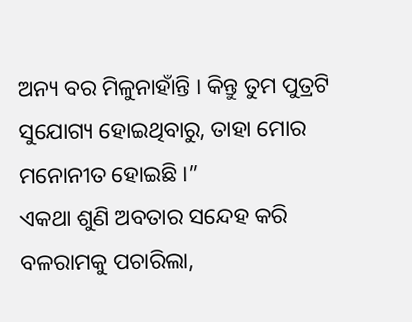ଅନ୍ୟ ବର ମିଳୁନାହାଁନ୍ତି । କିନ୍ତୁ ତୁମ ପୁତ୍ରଟି ସୁଯୋଗ୍ୟ ହୋଇଥିବାରୁ, ତାହା ମୋର ମନୋନୀତ ହୋଇଛି ।”
ଏକଥା ଶୁଣି ଅବତାର ସନ୍ଦେହ କରି ବଳରାମକୁ ପଚାରିଲା,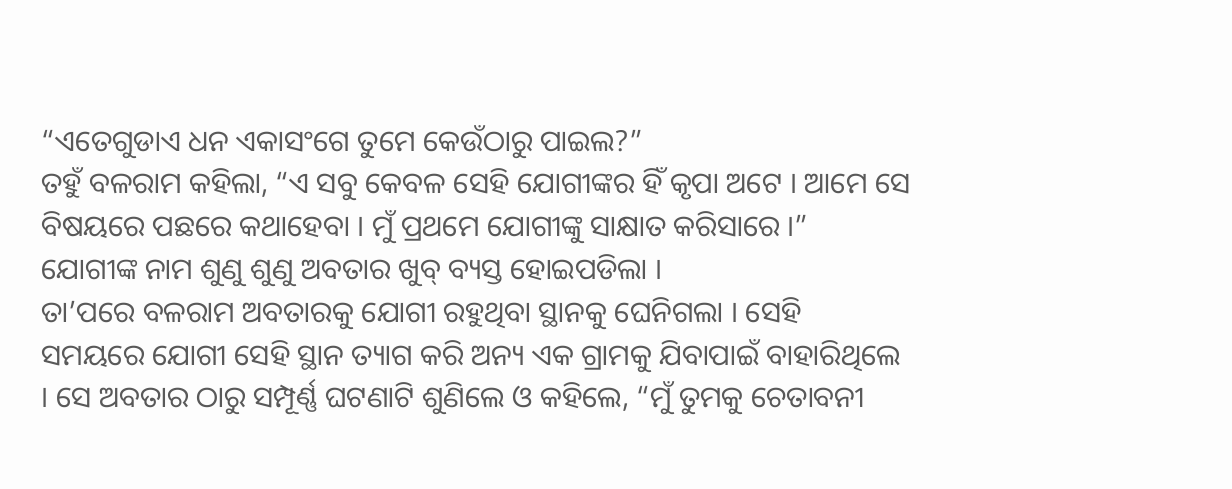“ଏତେଗୁଡାଏ ଧନ ଏକାସଂଗେ ତୁମେ କେଉଁଠାରୁ ପାଇଲ?”
ତହୁଁ ବଳରାମ କହିଲା, “ଏ ସବୁ କେବଳ ସେହି ଯୋଗୀଙ୍କର ହିଁ କୃପା ଅଟେ । ଆମେ ସେ ବିଷୟରେ ପଛରେ କଥାହେବା । ମୁଁ ପ୍ରଥମେ ଯୋଗୀଙ୍କୁ ସାକ୍ଷାତ କରିସାରେ ।” ଯୋଗୀଙ୍କ ନାମ ଶୁଣୁ ଶୁଣୁ ଅବତାର ଖୁବ୍ ବ୍ୟସ୍ତ ହୋଇପଡିଲା ।
ତା’ପରେ ବଳରାମ ଅବତାରକୁ ଯୋଗୀ ରହୁଥିବା ସ୍ଥାନକୁ ଘେନିଗଲା । ସେହି ସମୟରେ ଯୋଗୀ ସେହି ସ୍ଥାନ ତ୍ୟାଗ କରି ଅନ୍ୟ ଏକ ଗ୍ରାମକୁ ଯିବାପାଇଁ ବାହାରିଥିଲେ । ସେ ଅବତାର ଠାରୁ ସମ୍ପୂର୍ଣ୍ଣ ଘଟଣାଟି ଶୁଣିଲେ ଓ କହିଲେ, “ମୁଁ ତୁମକୁ ଚେତାବନୀ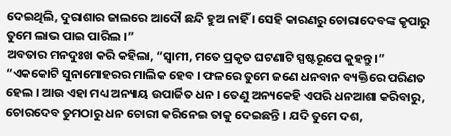ଦେଇଥିଲି, ଦୁରାଶାର ଜାଲରେ ଆଦୌ ଛନ୍ଦି ହୁଅ ନାହିଁ । ସେହି କାରଣରୁ ଚୋରାଦେବଙ୍କ କୃପାରୁ ତୁମେ ଲାଭ ପାଇ ପାରିଲ ।”
ଅବତାର ମନଦୁଃଖ କରି କହିଲା, “ସ୍ୱାମୀ, ମତେ ପ୍ରକୃତ ଘଟଣାଟି ସ୍ପଷ୍ଟରୂପେ କୁହନ୍ତୁ ।”
“ଏକକୋଟି ସୁନାମୋହରର ମାଲିକ ହେବ । ଫଳରେ ତୁମେ ଜଣେ ଧନବାନ ବ୍ୟକ୍ତିରେ ପରିଣତ ହେଲ । ଆଉ ଏହା ମଧ୍ୟ ଅନ୍ୟାୟ ଉପାର୍ଜିତ ଧନ । ତେଣୁ ଅନ୍ୟକେହି ଏପରି ଧନଆଶା କରିବାରୁ, ଚୋରଦେବ ତୁମଠାରୁ ଧନ ଚୋରୀ କରିନେଇ ତାକୁ ଦେଇଛନ୍ତି । ଯଦି ତୁମେ ଦଶ,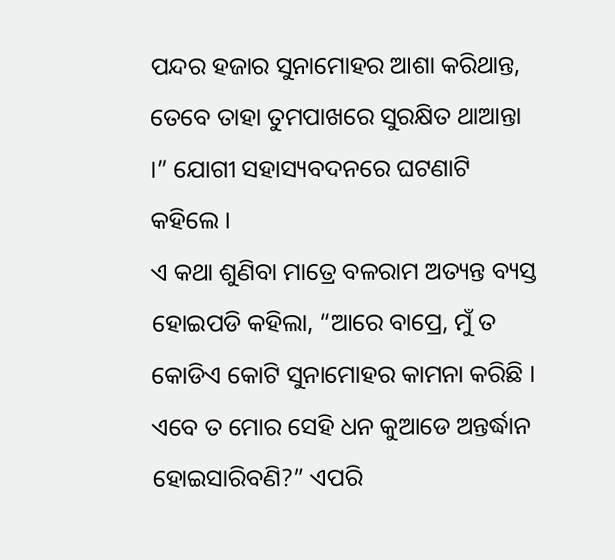ପନ୍ଦର ହଜାର ସୁନାମୋହର ଆଶା କରିଥାନ୍ତ, ତେବେ ତାହା ତୁମପାଖରେ ସୁରକ୍ଷିତ ଥାଆନ୍ତା ।” ଯୋଗୀ ସହାସ୍ୟବଦନରେ ଘଟଣାଟି କହିଲେ ।
ଏ କଥା ଶୁଣିବା ମାତ୍ରେ ବଳରାମ ଅତ୍ୟନ୍ତ ବ୍ୟସ୍ତ ହୋଇପଡି କହିଲା, “ଆରେ ବାପ୍ରେ, ମୁଁ ତ କୋଡିଏ କୋଟି ସୁନାମୋହର କାମନା କରିଛି । ଏବେ ତ ମୋର ସେହି ଧନ କୁଆଡେ ଅନ୍ତର୍ଦ୍ଧାନ ହୋଇସାରିବଣି?” ଏପରି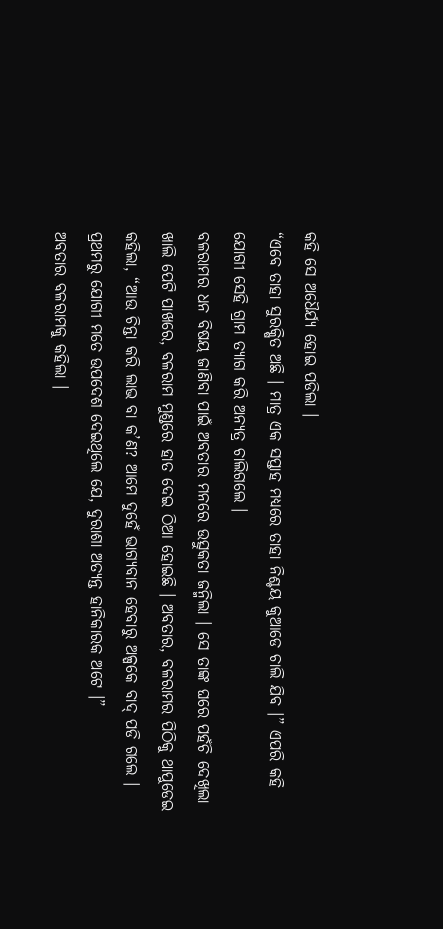କହି ସେ ଅଧୈର୍ଯ୍ୟ ହୋଇ ପଡିଲା ।
“ଏବେ ତାହା ସୁରକ୍ଷିତ ଅଛି । ମାତ୍ର ଏକ ସପ୍ତାହ ମଧ୍ୟରେ ତାହା ନିଶ୍ଚୟ କୁଆଡେ ଚାଲି ଯିବ ।” ଏପରି କହି ଯୋଗୀ ସେହି ଗ୍ରାମ ତ୍ୟାଗ କରି ଅନ୍ୟତ୍ର ଚାଲିଗଲେ ।
ବଳରାମର ଧନ ବିଷୟ ଜାଣିବା ପାଇଁ ଅବତାର ମନରେ ଉତ୍ସୁକତା ଜନ୍ମିଲା । ସେ ତାଙ୍କ ଘରେ ପହଁଚି ଦେଖିଲା ଖାଲି ପେଟି ପାଖରେ, ବଳରାମ ମୁଣ୍ଡରେ ହାତ ଦେଇ ଠିଆ ହୋଇଛି । ଅବତାର, ବଳରାମର ପିଠିକୁ ଥାପୁଡେଇ କହିଲା, “ଆଉ ଚିନ୍ତା କରି ଲାଭ ବା କ’ଣ? ଆମେ ଦୁହେଁ ଭାଗ୍ୟବାନ ହେବାରୁ ଅଳ୍ପକେ ବାଦ୍ ପଡି ଗଲେ । ପ୍ରଥମରୁ ଯୋଗୀ ମତେ ଉପଦେଶ ଦେଇଥିଲେ ଯେ, ଦୁରାଶା ଅତ୍ୟନ୍ତ ହାନିକାରକ ଅଟେ ।”
ଅବତାର ବଳରାମକୁ କହିଲା ।